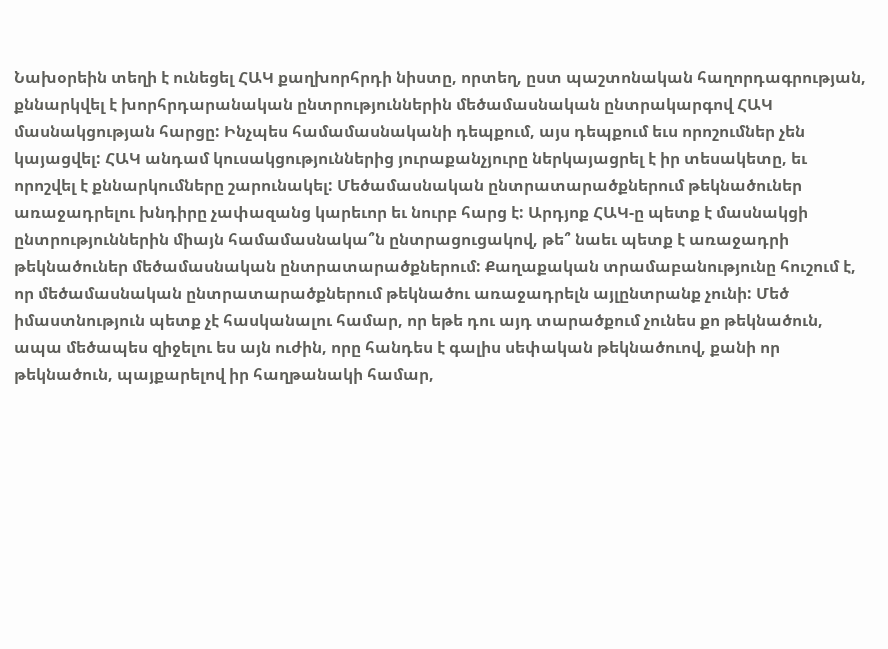Նախօրեին տեղի է ունեցել ՀԱԿ քաղխորհրդի նիստը, որտեղ, ըստ պաշտոնական հաղորդագրության, քննարկվել է խորհրդարանական ընտրություններին մեծամասնական ընտրակարգով ՀԱԿ մասնակցության հարցը: Ինչպես համամասնականի դեպքում, այս դեպքում եւս որոշումներ չեն կայացվել: ՀԱԿ անդամ կուսակցություններից յուրաքանչյուրը ներկայացրել է իր տեսակետը, եւ որոշվել է քննարկումները շարունակել: Մեծամասնական ընտրատարածքներում թեկնածուներ առաջադրելու խնդիրը չափազանց կարեւոր եւ նուրբ հարց է: Արդյոք ՀԱԿ-ը պետք է մասնակցի ընտրություններին միայն համամասնակա՞ն ընտրացուցակով, թե՞ նաեւ պետք է առաջադրի թեկնածուներ մեծամասնական ընտրատարածքներում: Քաղաքական տրամաբանությունը հուշում է, որ մեծամասնական ընտրատարածքներում թեկնածու առաջադրելն այլընտրանք չունի: Մեծ իմաստնություն պետք չէ հասկանալու համար, որ եթե դու այդ տարածքում չունես քո թեկնածուն, ապա մեծապես զիջելու ես այն ուժին, որը հանդես է գալիս սեփական թեկնածուով, քանի որ թեկնածուն, պայքարելով իր հաղթանակի համար,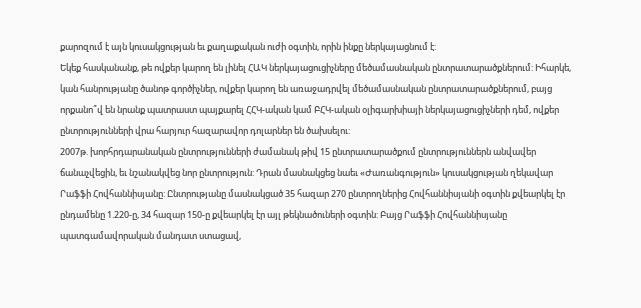քարոզում է այն կուսակցության եւ քաղաքական ուժի օգտին, որին ինքը ներկայացնում է:
Եկեք հասկանանք, թե ովքեր կարող են լինել ՀԱԿ ներկայացուցիչները մեծամասնական ընտրատարածքներում: Իհարկե, կան հանրությանը ծանոթ գործիչներ, ովքեր կարող են առաջադրվել մեծամասնական ընտրատարածքներում, բայց որքանո՞վ են նրանք պատրաստ պայքարել ՀՀԿ-ական կամ ԲՀԿ-ական օլիգարխիայի ներկայացուցիչների դեմ, ովքեր ընտրությունների վրա հարյուր հազարավոր դոլարներ են ծախսելու:
2007թ. խորհրդարանական ընտրությունների ժամանակ թիվ 15 ընտրատարածքում ընտրություններն անվավեր ճանաչվեցին, եւ նշանակվեց նոր ընտրություն: Դրան մասնակցեց նաեւ «Ժառանգություն» կուսակցության ղեկավար Րաֆֆի Հովհաննիսյանը: Ընտրությանը մասնակցած 35 հազար 270 ընտրողներից Հովհաննիսյանի օգտին քվեարկել էր ընդամենը 1.220-ը, 34 հազար 150-ը քվեարկել էր այլ թեկնածուների օգտին: Բայց Րաֆֆի Հովհաննիսյանը պատգամավորական մանդատ ստացավ,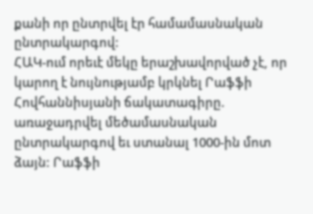քանի որ ընտրվել էր համամասնական ընտրակարգով:
ՀԱԿ-ում որեւէ մեկը երաշխավորված չէ, որ կարող է նույնությամբ կրկնել Րաֆֆի Հովհաննիսյանի ճակատագիրը. առաջադրվել մեծամասնական ընտրակարգով եւ ստանալ 1000-ին մոտ ձայն: Րաֆֆի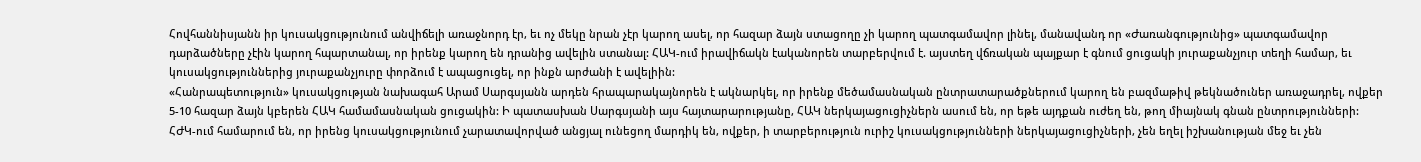Հովհաննիսյանն իր կուսակցությունում անվիճելի առաջնորդ էր, եւ ոչ մեկը նրան չէր կարող ասել, որ հազար ձայն ստացողը չի կարող պատգամավոր լինել, մանավանդ որ «Ժառանգությունից» պատգամավոր դարձածները չէին կարող հպարտանալ, որ իրենք կարող են դրանից ավելին ստանալ: ՀԱԿ-ում իրավիճակն էականորեն տարբերվում է. այստեղ վճռական պայքար է գնում ցուցակի յուրաքանչյուր տեղի համար, եւ կուսակցություններից յուրաքանչյուրը փորձում է ապացուցել, որ ինքն արժանի է ավելիին:
«Հանրապետություն» կուսակցության նախագահ Արամ Սարգսյանն արդեն հրապարակայնորեն է ակնարկել, որ իրենք մեծամասնական ընտրատարածքներում կարող են բազմաթիվ թեկնածուներ առաջադրել, ովքեր 5-10 հազար ձայն կբերեն ՀԱԿ համամասնական ցուցակին: Ի պատասխան Սարգսյանի այս հայտարարությանը, ՀԱԿ ներկայացուցիչներն ասում են, որ եթե այդքան ուժեղ են, թող միայնակ գնան ընտրությունների: ՀԺԿ-ում համարում են, որ իրենց կուսակցությունում չարատավորված անցյալ ունեցող մարդիկ են, ովքեր, ի տարբերություն ուրիշ կուսակցությունների ներկայացուցիչների, չեն եղել իշխանության մեջ եւ չեն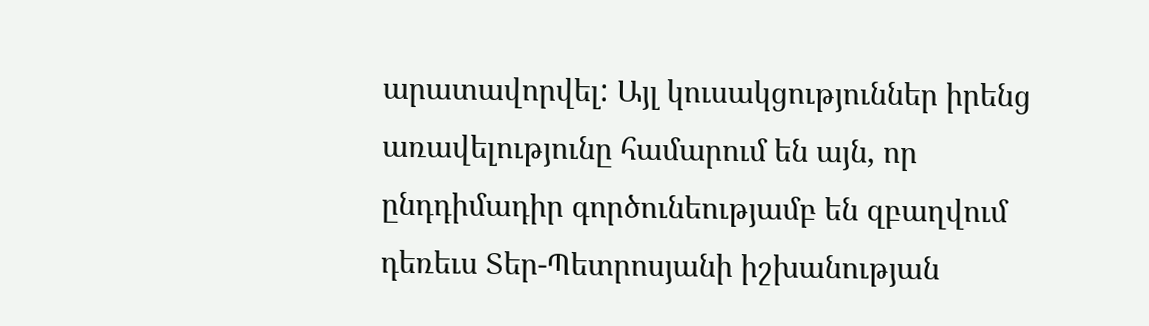արատավորվել: Այլ կուսակցություններ իրենց առավելությունը համարում են այն, որ ընդդիմադիր գործունեությամբ են զբաղվում դեռեւս Տեր-Պետրոսյանի իշխանության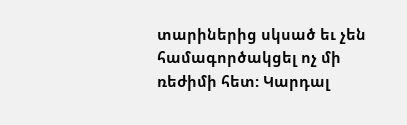տարիներից սկսած եւ չեն համագործակցել ոչ մի ռեժիմի հետ: Կարդալ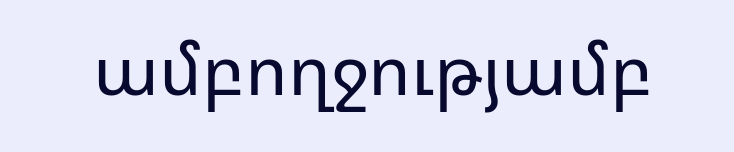ամբողջությամբ